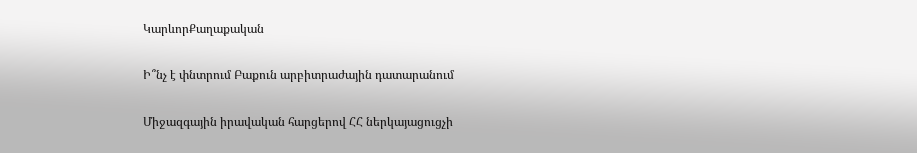ԿարևորՔաղաքական

Ի՞նչ է փնտրում Բաքուն արբիտրաժային դատարանում

Միջազգային իրավական հարցերով ՀՀ ներկայացուցչի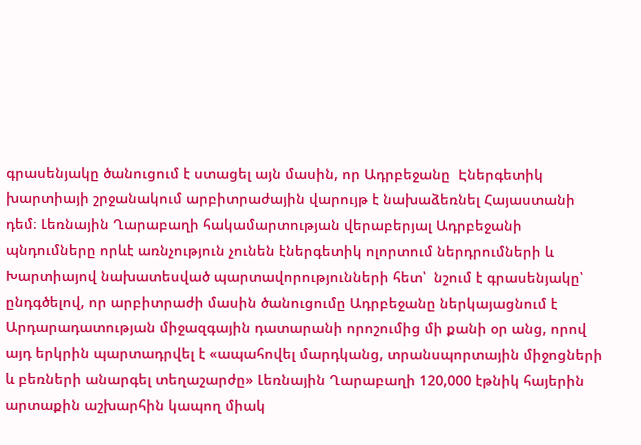գրասենյակը ծանուցում է ստացել այն մասին, որ Ադրբեջանը  Էներգետիկ խարտիայի շրջանակում արբիտրաժային վարույթ է նախաձեռնել Հայաստանի դեմ։ Լեռնային Ղարաբաղի հակամարտության վերաբերյալ Ադրբեջանի պնդումները որևէ առնչություն չունեն էներգետիկ ոլորտում ներդրումների և Խարտիայով նախատեսված պարտավորությունների հետ՝  նշում է գրասենյակը՝  ընդգծելով, որ արբիտրաժի մասին ծանուցումը Ադրբեջանը ներկայացնում է Արդարադատության միջազգային դատարանի որոշումից մի քանի օր անց, որով այդ երկրին պարտադրվել է «ապահովել մարդկանց, տրանսպորտային միջոցների և բեռների անարգել տեղաշարժը» Լեռնային Ղարաբաղի 120,000 էթնիկ հայերին արտաքին աշխարհին կապող միակ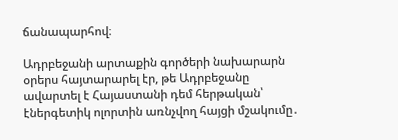ճանապարհով։

Ադրբեջանի արտաքին գործերի նախարարն օրերս հայտարարել էր, թե Ադրբեջանը ավարտել է Հայաստանի դեմ հերթական՝ էներգետիկ ոլորտին առնչվող հայցի մշակումը․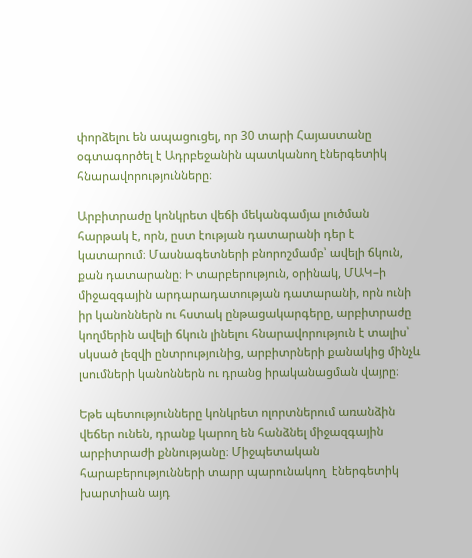փորձելու են ապացուցել, որ 30 տարի Հայաստանը օգտագործել է Ադրբեջանին պատկանող էներգետիկ հնարավորությունները։

Արբիտրաժը կոնկրետ վեճի մեկանգամյա լուծման հարթակ է, որն, ըստ էության դատարանի դեր է  կատարում։ Մասնագետների բնորոշմամբ՝ ավելի ճկուն, քան դատարանը։ Ի տարբերություն, օրինակ, ՄԱԿ–ի միջազգային արդարադատության դատարանի, որն ունի իր կանոններն ու հստակ ընթացակարգերը, արբիտրաժը կողմերին ավելի ճկուն լինելու հնարավորություն է տալիս՝ սկսած լեզվի ընտրությունից, արբիտրների քանակից մինչև լսումների կանոններն ու դրանց իրականացման վայրը։

Եթե պետությունները կոնկրետ ոլորտներում առանձին վեճեր ունեն, դրանք կարող են հանձնել միջազգային արբիտրաժի քննությանը։ Միջպետական հարաբերությունների տարր պարունակող  էներգետիկ խարտիան այդ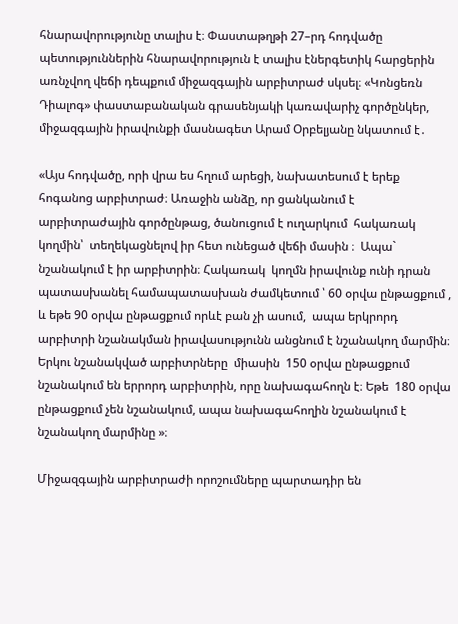հնարավորությունը տալիս է։ Փաստաթղթի 27–րդ հոդվածը պետություններին հնարավորություն է տալիս էներգետիկ հարցերին առնչվող վեճի դեպքում միջազգային արբիտրաժ սկսել։ «Կոնցեռն Դիալոգ» փաստաբանական գրասենյակի կառավարիչ գործընկեր, միջազգային իրավունքի մասնագետ Արամ Օրբելյանը նկատում է․

«Այս հոդվածը, որի վրա ես հղում արեցի, նախատեսում է երեք հոգանոց արբիտրաժ։ Առաջին անձը, որ ցանկանում է արբիտրաժային գործընթաց, ծանուցում է ուղարկում  հակառակ կողմին՝  տեղեկացնելով իր հետ ունեցած վեճի մասին ։  Ապա` նշանակում է իր արբիտրին։ Հակառակ  կողմն իրավունք ունի դրան  պատասխանել համապատասխան ժամկետում ՝ 60 օրվա ընթացքում , և եթե 90 օրվա ընթացքում որևէ բան չի ասում,  ապա երկրորդ արբիտրի նշանակման իրավասությունն անցնում է նշանակող մարմին։ Երկու նշանակված արբիտրները  միասին  150 օրվա ընթացքում նշանակում են երրորդ արբիտրին, որը նախագահողն է։ Եթե  180 օրվա ընթացքում չեն նշանակում, ապա նախագահողին նշանակում է նշանակող մարմինը »։

Միջազգային արբիտրաժի որոշումները պարտադիր են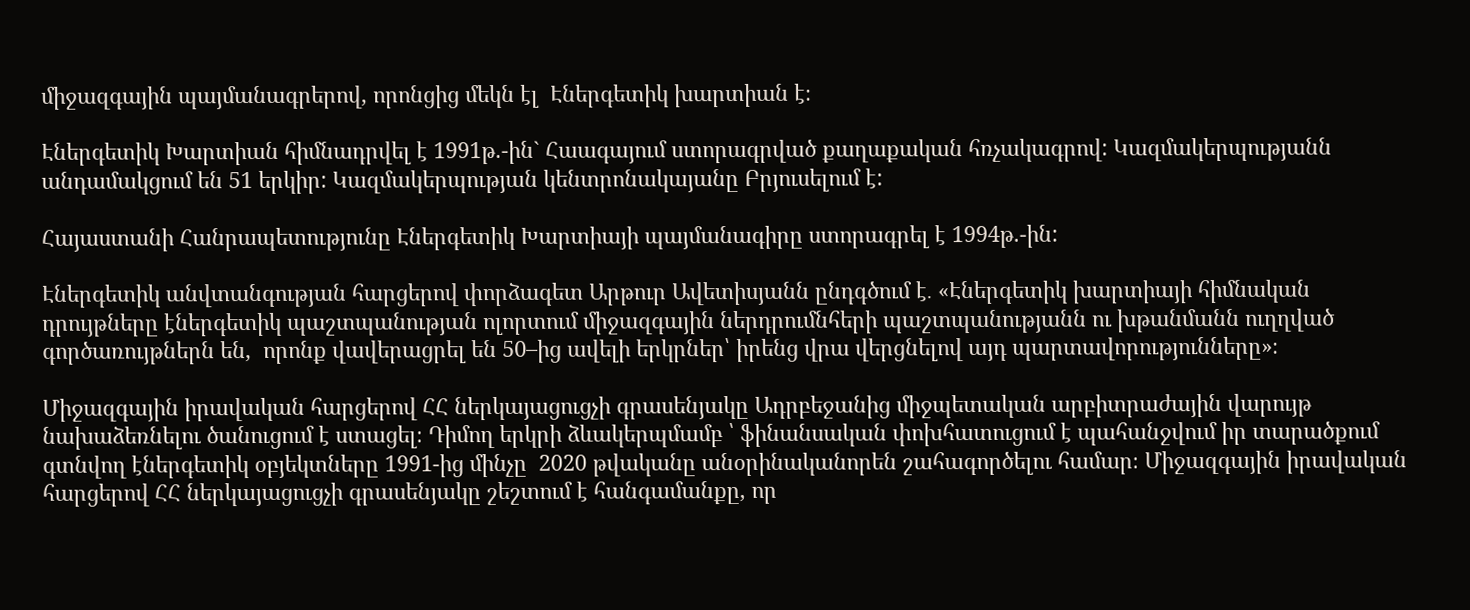միջազգային պայմանագրերով, որոնցից մեկն էլ  Էներգետիկ խարտիան է։

Էներգետիկ Խարտիան հիմնադրվել է 1991թ.-ին` Հաագայում ստորագրված քաղաքական հռչակագրով: Կազմակերպությանն անդամակցում են 51 երկիր: Կազմակերպության կենտրոնակայանը Բրյուսելում է:

Հայաստանի Հանրապետությունը Էներգետիկ Խարտիայի պայմանագիրը ստորագրել է 1994թ.-ին:

Էներգետիկ անվտանգության հարցերով փորձագետ Արթուր Ավետիսյանն ընդգծում է․ «Էներգետիկ խարտիայի հիմնական դրույթները էներգետիկ պաշտպանության ոլորտում միջազգային ներդրումնհերի պաշտպանությանն ու խթանմանն ուղղված  գործառույթներն են,  որոնք վավերացրել են 50–ից ավելի երկրներ՝ իրենց վրա վերցնելով այդ պարտավորությունները»։

Միջազգային իրավական հարցերով ՀՀ ներկայացուցչի գրասենյակը Ադրբեջանից միջպետական արբիտրաժային վարույթ  նախաձեռնելու ծանուցում է ստացել։ Դիմող երկրի ձևակերպմամբ ՝ ֆինանսական փոխհատուցում է պահանջվում իր տարածքում գտնվող էներգետիկ օբյեկտները 1991-ից մինչը  2020 թվականը անօրինականորեն շահագործելու համար։ Միջազգային իրավական հարցերով ՀՀ ներկայացուցչի գրասենյակը շեշտում է հանգամանքը, որ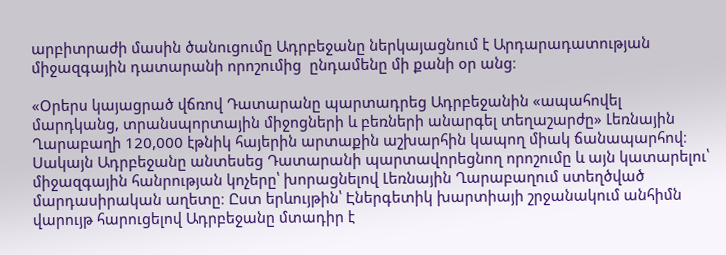արբիտրաժի մասին ծանուցումը Ադրբեջանը ներկայացնում է Արդարադատության միջազգային դատարանի որոշումից  ընդամենը մի քանի օր անց։

«Օրերս կայացրած վճռով Դատարանը պարտադրեց Ադրբեջանին «ապահովել մարդկանց, տրանսպորտային միջոցների և բեռների անարգել տեղաշարժը» Լեռնային Ղարաբաղի 120,000 էթնիկ հայերին արտաքին աշխարհին կապող միակ ճանապարհով։ Սակայն Ադրբեջանը անտեսեց Դատարանի պարտավորեցնող որոշումը և այն կատարելու՝ միջազգային հանրության կոչերը՝ խորացնելով Լեռնային Ղարաբաղում ստեղծված մարդասիրական աղետը։ Ըստ երևույթին՝ Էներգետիկ խարտիայի շրջանակում անհիմն վարույթ հարուցելով Ադրբեջանը մտադիր է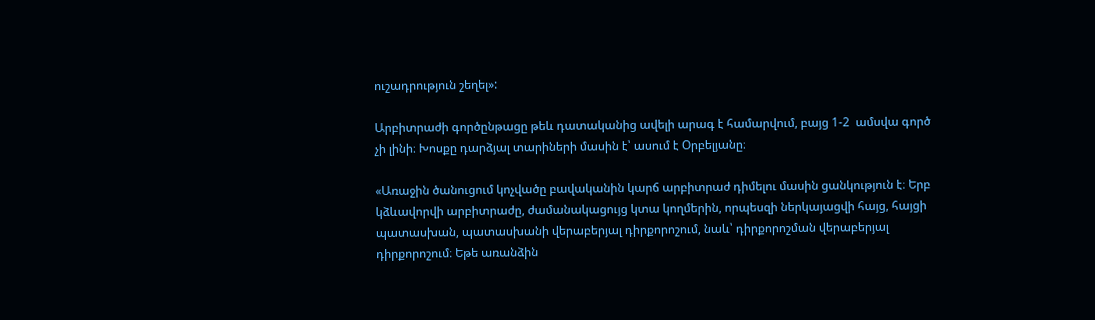ուշադրություն շեղել»:

Արբիտրաժի գործընթացը թեև դատականից ավելի արագ է համարվում, բայց 1-2  ամսվա գործ չի լինի։ Խոսքը դարձյալ տարիների մասին է՝ ասում է Օրբելյանը։

«Առաջին ծանուցում կոչվածը բավականին կարճ արբիտրաժ դիմելու մասին ցանկություն է։ Երբ կձևավորվի արբիտրաժը, ժամանակացույց կտա կողմերին, որպեսզի ներկայացվի հայց, հայցի պատասխան, պատասխանի վերաբերյալ դիրքորոշում, նաև՝ դիրքորոշման վերաբերյալ դիրքորոշում։ Եթե առանձին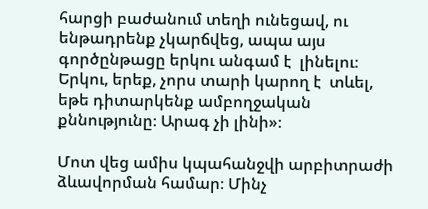հարցի բաժանում տեղի ունեցավ, ու ենթադրենք չկարճվեց, ապա այս գործընթացը երկու անգամ է  լինելու։ Երկու, երեք, չորս տարի կարող է  տևել, եթե դիտարկենք ամբողջական քննությունը։ Արագ չի լինի»։

Մոտ վեց ամիս կպահանջվի արբիտրաժի  ձևավորման համար։ Մինչ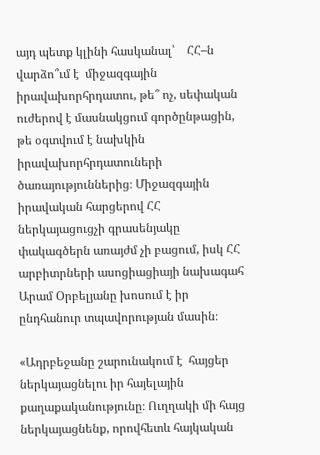այդ պետք կլինի հասկանալ՝    ՀՀ–ն վարձո՞ւմ է  միջազգային իրավախորհրդատու, թե՞ ոչ, սեփական ուժերով է մասնակցում գործընթացին, թե օգտվում է նախկին իրավախորհրդատուների ծառայություններից։ Միջազգային իրավական հարցերով ՀՀ ներկայացուցչի գրասենյակը փակագծերն առայժմ չի բացում, իսկ ՀՀ արբիտրների ասոցիացիայի նախագահ Արամ Օրբելյանը խոսում է իր ընդհանուր տպավորության մասին։

«Ադրբեջանը շարունակում է  հայցեր ներկայացնելու իր հայելային քաղաքականությունը։ Ուղղակի մի հայց ներկայացնենք, որովհետև հայկական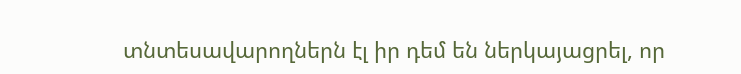տնտեսավարողներն էլ իր դեմ են ներկայացրել, որ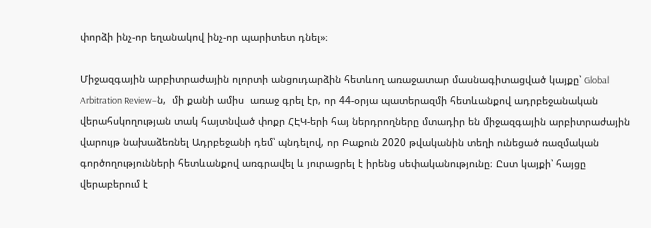փորձի ինչ-որ եղանակով ինչ-որ պարիտետ դնել»։

Միջազգային արբիտրաժային ոլորտի անցուդարձին հետևող առաջատար մասնագիտացված կայքը՝ Global Arbitration Review–ն,  մի քանի ամիս  առաջ գրել էր, որ 44-օրյա պատերազմի հետևանքով ադրբեջանական վերահսկողության տակ հայտնված փոքր ՀԷԿ-երի հայ ներդրողները մտադիր են միջազգային արբիտրաժային վարույթ նախաձեռնել Ադրբեջանի դեմ՝ պնդելով, որ Բաքուն 2020 թվականին տեղի ունեցած ռազմական գործողությունների հետևանքով առգրավել և յուրացրել է իրենց սեփականությունը։ Ըստ կայքի՝ հայցը վերաբերում է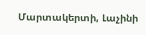Մարտակերտի, Լաչինի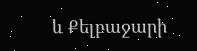և Քելբաջարի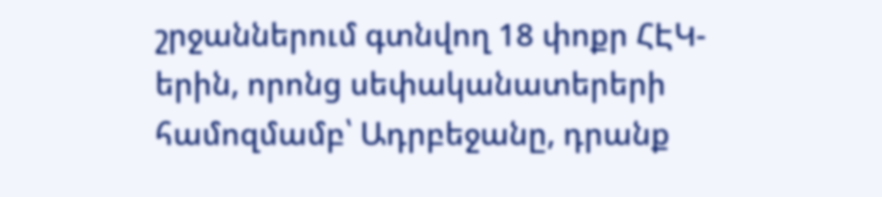շրջաններում գտնվող 18 փոքր ՀԷԿ-երին, որոնց սեփականատերերի համոզմամբ՝ Ադրբեջանը, դրանք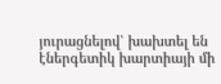յուրացնելով՝ խախտել են էներգետիկ խարտիայի մի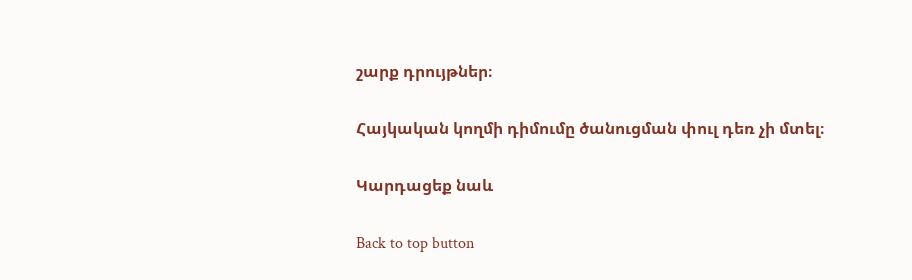շարք դրույթներ։

Հայկական կողմի դիմումը ծանուցման փուլ դեռ չի մտել։

Կարդացեք նաև

Back to top button